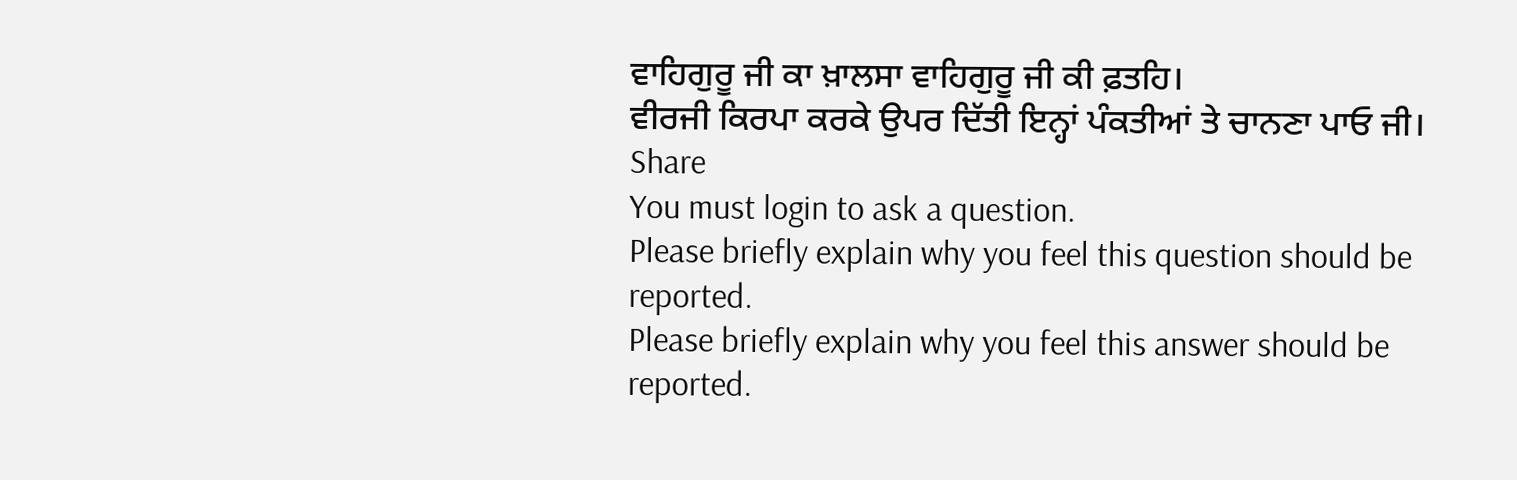ਵਾਹਿਗੁਰੂ ਜੀ ਕਾ ਖ਼ਾਲਸਾ ਵਾਹਿਗੁਰੂ ਜੀ ਕੀ ਫ਼ਤਹਿ।
ਵੀਰਜੀ ਕਿਰਪਾ ਕਰਕੇ ਉਪਰ ਦਿੱਤੀ ਇਨ੍ਹਾਂ ਪੰਕਤੀਆਂ ਤੇ ਚਾਨਣਾ ਪਾਓ ਜੀ।
Share
You must login to ask a question.
Please briefly explain why you feel this question should be reported.
Please briefly explain why you feel this answer should be reported.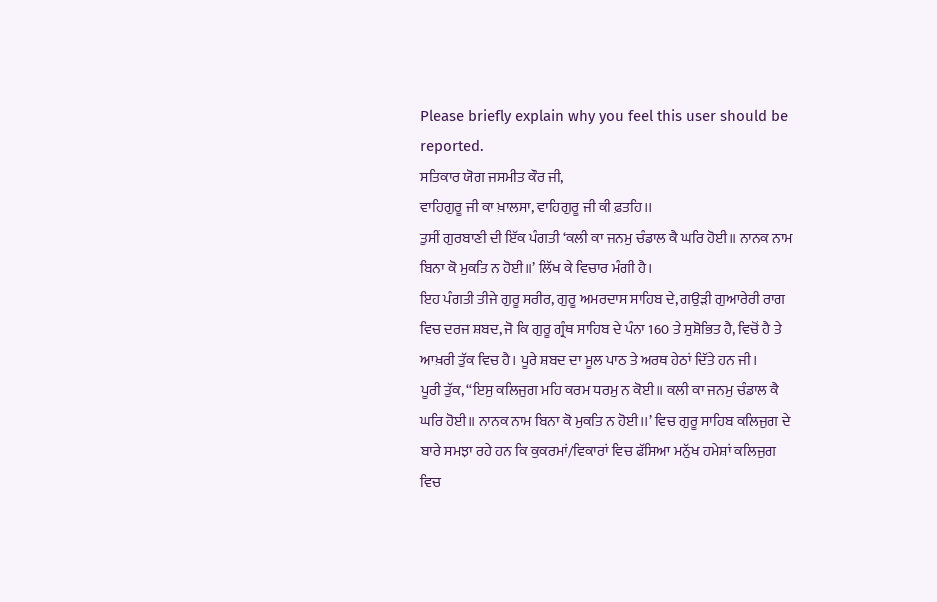Please briefly explain why you feel this user should be reported.
ਸਤਿਕਾਰ ਯੋਗ ਜਸਮੀਤ ਕੌਰ ਜੀ,
ਵਾਹਿਗੁਰੂ ਜੀ ਕਾ ਖ਼ਾਲਸਾ, ਵਾਹਿਗੁਰੂ ਜੀ ਕੀ ਫ਼ਤਹਿ।।
ਤੁਸੀਂ ਗੁਰਬਾਣੀ ਦੀ ਇੱਕ ਪੰਗਤੀ ‘ਕਲੀ ਕਾ ਜਨਮੁ ਚੰਡਾਲ ਕੈ ਘਰਿ ਹੋਈ॥ ਨਾਨਕ ਨਾਮ ਬਿਨਾ ਕੋ ਮੁਕਤਿ ਨ ਹੋਈ॥’ ਲਿੱਖ ਕੇ ਵਿਚਾਰ ਮੰਗੀ ਹੈ।
ਇਹ ਪੰਗਤੀ ਤੀਜੇ ਗੁਰੂ ਸਰੀਰ, ਗੁਰੂ ਅਮਰਦਾਸ ਸਾਹਿਬ ਦੇ, ਗਉੜੀ ਗੁਆਰੇਰੀ ਰਾਗ ਵਿਚ ਦਰਜ ਸ਼ਬਦ, ਜੋ ਕਿ ਗੁਰੂ ਗ੍ਰੰਥ ਸਾਹਿਬ ਦੇ ਪੰਨਾ 160 ਤੇ ਸੁਸ਼ੋਭਿਤ ਹੈ, ਵਿਚੋਂ ਹੈ ਤੇ ਆਖ਼ਰੀ ਤੁੱਕ ਵਿਚ ਹੈ। ਪੂਰੇ ਸ਼ਬਦ ਦਾ ਮੂਲ ਪਾਠ ਤੇ ਅਰਥ ਹੇਠਾਂ ਦਿੱਤੇ ਹਨ ਜੀ।
ਪੂਰੀ ਤੁੱਕ, “ਇਸੁ ਕਲਿਜੁਗ ਮਹਿ ਕਰਮ ਧਰਮੁ ਨ ਕੋਈ॥ ਕਲੀ ਕਾ ਜਨਮੁ ਚੰਡਾਲ ਕੈ ਘਰਿ ਹੋਈ॥ ਨਾਨਕ ਨਾਮ ਬਿਨਾ ਕੋ ਮੁਕਤਿ ਨ ਹੋਈ।।’ ਵਿਚ ਗੁਰੂ ਸਾਹਿਬ ਕਲਿਜੁਗ ਦੇ ਬਾਰੇ ਸਮਝਾ ਰਹੇ ਹਨ ਕਿ ਕੁਕਰਮਾਂ/ਵਿਕਾਰਾਂ ਵਿਚ ਫੱਸਿਆ ਮਨੁੱਖ ਹਮੇਸ਼ਾਂ ਕਲਿਜੁਗ ਵਿਚ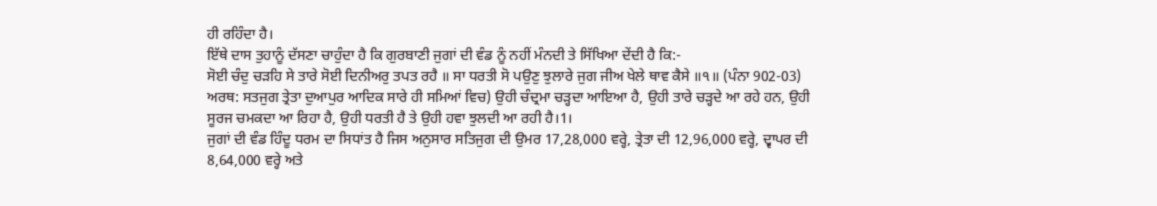ਹੀ ਰਹਿੰਦਾ ਹੈ।
ਇੱਥੇ ਦਾਸ ਤੁਹਾਨੂੰ ਦੱਸਣਾ ਚਾਹੁੰਦਾ ਹੈ ਕਿ ਗੁਰਬਾਣੀ ਜੁਗਾਂ ਦੀ ਵੰਡ ਨੂੰ ਨਹੀਂ ਮੰਨਦੀ ਤੇ ਸਿੱਖਿਆ ਦੇਂਦੀ ਹੈ ਕਿ:-
ਸੋਈ ਚੰਦੁ ਚੜਹਿ ਸੇ ਤਾਰੇ ਸੋਈ ਦਿਨੀਅਰੁ ਤਪਤ ਰਹੈ ॥ ਸਾ ਧਰਤੀ ਸੋ ਪਉਣੁ ਝੁਲਾਰੇ ਜੁਗ ਜੀਅ ਖੇਲੇ ਥਾਵ ਕੈਸੇ ॥੧॥ (ਪੰਨਾ 902-03)
ਅਰਥ: ਸਤਜੁਗ ਤ੍ਰੇਤਾ ਦੁਆਪੁਰ ਆਦਿਕ ਸਾਰੇ ਹੀ ਸਮਿਆਂ ਵਿਚ) ਉਹੀ ਚੰਦ੍ਰਮਾ ਚੜ੍ਹਦਾ ਆਇਆ ਹੈ, ਉਹੀ ਤਾਰੇ ਚੜ੍ਹਦੇ ਆ ਰਹੇ ਹਨ, ਉਹੀ ਸੂਰਜ ਚਮਕਦਾ ਆ ਰਿਹਾ ਹੈ, ਉਹੀ ਧਰਤੀ ਹੈ ਤੇ ਉਹੀ ਹਵਾ ਝੁਲਦੀ ਆ ਰਹੀ ਹੈ।1।
ਜੁਗਾਂ ਦੀ ਵੰਡ ਹਿੰਦੂ ਧਰਮ ਦਾ ਸਿਧਾਂਤ ਹੈ ਜਿਸ ਅਨੁਸਾਰ ਸਤਿਜੁਗ ਦੀ ਉਮਰ 17,28,000 ਵਰ੍ਹੇ, ਤ੍ਰੇਤਾ ਦੀ 12,96,000 ਵਰ੍ਹੇ, ਦ੍ਵਾਪਰ ਦੀ 8,64,000 ਵਰ੍ਹੇ ਅਤੇ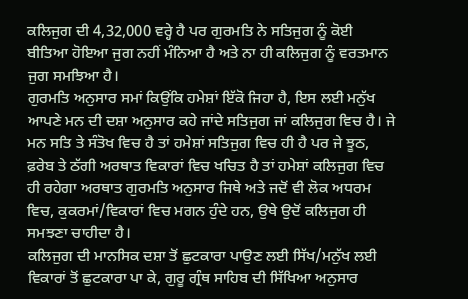ਕਲਿਜੁਗ ਦੀ 4,32,000 ਵਰ੍ਹੇ ਹੈ ਪਰ ਗੁਰਮਤਿ ਨੇ ਸਤਿਜੁਗ ਨੂੰ ਕੋਈ ਬੀਤਿਆ ਹੋਇਆ ਜੁਗ ਨਹੀਂ ਮੰਨਿਆ ਹੈ ਅਤੇ ਨਾ ਹੀ ਕਲਿਜੁਗ ਨੂੰ ਵਰਤਮਾਨ ਜੁਗ ਸਮਝਿਆ ਹੈ।
ਗੁਰਮਤਿ ਅਨੁਸਾਰ ਸਮਾਂ ਕਿਉਂਕਿ ਹਮੇਸ਼ਾਂ ਇੱਕੋ ਜਿਹਾ ਹੈ, ਇਸ ਲਈ ਮਨੁੱਖ ਆਪਣੇ ਮਨ ਦੀ ਦਸ਼ਾ ਅਨੁਸਾਰ ਕਹੇ ਜਾਂਦੇ ਸਤਿਜੁਗ ਜਾਂ ਕਲਿਜੁਗ ਵਿਚ ਹੈ। ਜੇ ਮਨ ਸਤਿ ਤੇ ਸੰਤੋਖ ਵਿਚ ਹੈ ਤਾਂ ਹਮੇਸ਼ਾਂ ਸਤਿਜੁਗ ਵਿਚ ਹੀ ਹੈ ਪਰ ਜੇ ਝੂਠ, ਫ਼ਰੇਬ ਤੇ ਠੱਗੀ ਅਰਥਾਤ ਵਿਕਾਰਾਂ ਵਿਚ ਖਚਿਤ ਹੈ ਤਾਂ ਹਮੇਸ਼ਾਂ ਕਲਿਜੁਗ ਵਿਚ ਹੀ ਰਹੇਗਾ ਅਰਥਾਤ ਗੁਰਮਤਿ ਅਨੁਸਾਰ ਜਿਥੇ ਅਤੇ ਜਦੋਂ ਵੀ ਲੋਕ ਅਧਰਮ ਵਿਚ, ਕੁਕਰਮਾਂ/ਵਿਕਾਰਾਂ ਵਿਚ ਮਗਨ ਹੁੰਦੇ ਹਨ, ਉਥੇ ਉਦੋਂ ਕਲਿਜੁਗ ਹੀ ਸਮਝਣਾ ਚਾਹੀਦਾ ਹੈ।
ਕਲਿਜੁਗ ਦੀ ਮਾਨਸਿਕ ਦਸ਼ਾ ਤੋਂ ਛੁਟਕਾਰਾ ਪਾਉਣ ਲਈ ਸਿੱਖ/ਮਨੁੱਖ ਲਈ ਵਿਕਾਰਾਂ ਤੋਂ ਛੁਟਕਾਰਾ ਪਾ ਕੇ, ਗੁਰੂ ਗ੍ਰੰਥ ਸਾਹਿਬ ਦੀ ਸਿੱਖਿਆ ਅਨੁਸਾਰ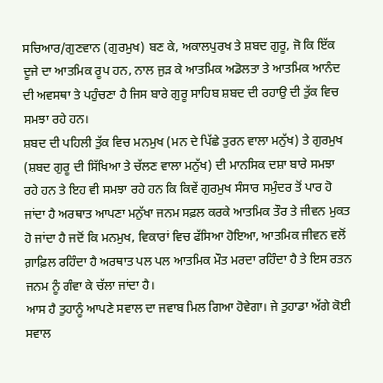ਸਚਿਆਰ/ਗੁਣਵਾਨ (ਗੁਰਮੁਖ) ਬਣ ਕੇ, ਅਕਾਲਪੁਰਖ ਤੇ ਸ਼ਬਦ ਗੁਰੂ, ਜੋ ਕਿ ਇੱਕ ਦੂਜੇ ਦਾ ਆਤਮਿਕ ਰੂਪ ਹਨ, ਨਾਲ ਜੁੜ ਕੇ ਆਤਮਿਕ ਅਡੋਲਤਾ ਤੇ ਆਤਮਿਕ ਆਨੰਦ ਦੀ ਅਵਸਥਾ ਤੇ ਪਹੁੰਚਣਾ ਹੈ ਜਿਸ ਬਾਰੇ ਗੁਰੂ ਸਾਹਿਬ ਸ਼ਬਦ ਦੀ ਰਹਾਉ ਦੀ ਤੁੱਕ ਵਿਚ ਸਮਝਾ ਰਹੇ ਹਨ।
ਸ਼ਬਦ ਦੀ ਪਹਿਲੀ ਤੁੱਕ ਵਿਚ ਮਨਮੁਖ (ਮਨ ਦੇ ਪਿੱਛੇ ਤੁਰਨ ਵਾਲਾ ਮਨੁੱਖ) ਤੇ ਗੁਰਮੁਖ (ਸ਼ਬਦ ਗੁਰੂ ਦੀ ਸਿੱਖਿਆ ਤੇ ਚੱਲਣ ਵਾਲਾ ਮਨੁੱਖ) ਦੀ ਮਾਨਸਿਕ ਦਸ਼ਾ ਬਾਰੇ ਸਮਝਾ ਰਹੇ ਹਨ ਤੇ ਇਹ ਵੀ ਸਮਝਾ ਰਹੇ ਹਨ ਕਿ ਕਿਵੇਂ ਗੁਰਮੁਖ ਸੰਸਾਰ ਸਮੁੰਦਰ ਤੋਂ ਪਾਰ ਹੋ ਜਾਂਦਾ ਹੈ ਅਰਥਾਤ ਆਪਣਾ ਮਨੁੱਖਾ ਜਨਮ ਸਫ਼ਲ ਕਰਕੇ ਆਤਮਿਕ ਤੌਰ ਤੇ ਜੀਵਨ ਮੁਕਤ ਹੋ ਜਾਂਦਾ ਹੈ ਜਦੋਂ ਕਿ ਮਨਮੁਖ, ਵਿਕਾਰਾਂ ਵਿਚ ਫੱਸਿਆ ਹੋਇਆ, ਆਤਮਿਕ ਜੀਵਨ ਵਲੋਂ ਗ਼ਾਫ਼ਿਲ ਰਹਿੰਦਾ ਹੈ ਅਰਥਾਤ ਪਲ ਪਲ ਆਤਮਿਕ ਮੌਤ ਮਰਦਾ ਰਹਿੰਦਾ ਹੈ ਤੇ ਇਸ ਰਤਨ ਜਨਮ ਨੂੰ ਗੰਵਾ ਕੇ ਚੱਲਾ ਜਾਂਦਾ ਹੈ।
ਆਸ ਹੈ ਤੁਹਾਨੂੰ ਆਪਣੇ ਸਵਾਲ ਦਾ ਜਵਾਬ ਮਿਲ ਗਿਆ ਹੋਵੇਗਾ। ਜੇ ਤੁਹਾਡਾ ਅੱਗੇ ਕੋਈ ਸਵਾਲ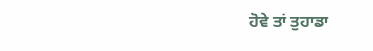ਹੋਵੇ ਤਾਂ ਤੁਹਾਡਾ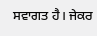ਸਵਾਗਤ ਹੈ। ਜੇਕਰ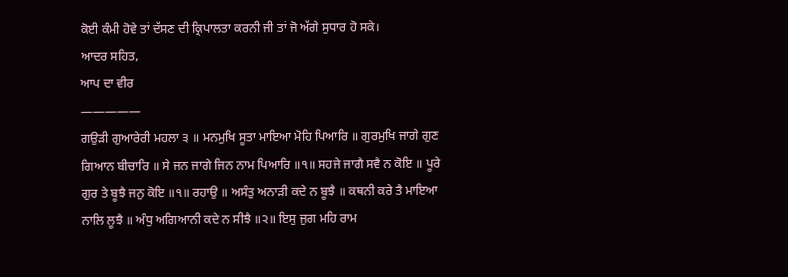ਕੋਈ ਕੰਮੀ ਹੋਵੇ ਤਾਂ ਦੱਸਣ ਦੀ ਕ੍ਰਿਪਾਲਤਾ ਕਰਨੀ ਜੀ ਤਾਂ ਜੋ ਅੱਗੇ ਸੁਧਾਰ ਹੋ ਸਕੇ।
ਆਦਰ ਸਹਿਤ,
ਆਪ ਦਾ ਵੀਰ
—————
ਗਉੜੀ ਗੁਆਰੇਰੀ ਮਹਲਾ ੩ ॥ ਮਨਮੁਖਿ ਸੂਤਾ ਮਾਇਆ ਮੋਹਿ ਪਿਆਰਿ ॥ ਗੁਰਮੁਖਿ ਜਾਗੇ ਗੁਣ ਗਿਆਨ ਬੀਚਾਰਿ ॥ ਸੇ ਜਨ ਜਾਗੇ ਜਿਨ ਨਾਮ ਪਿਆਰਿ ॥੧॥ ਸਹਜੇ ਜਾਗੈ ਸਵੈ ਨ ਕੋਇ ॥ ਪੂਰੇ ਗੁਰ ਤੇ ਬੂਝੈ ਜਨੁ ਕੋਇ ॥੧॥ ਰਹਾਉ ॥ ਅਸੰਤੁ ਅਨਾੜੀ ਕਦੇ ਨ ਬੂਝੈ ॥ ਕਥਨੀ ਕਰੇ ਤੈ ਮਾਇਆ ਨਾਲਿ ਲੂਝੈ ॥ ਅੰਧੁ ਅਗਿਆਨੀ ਕਦੇ ਨ ਸੀਝੈ ॥੨॥ ਇਸੁ ਜੁਗ ਮਹਿ ਰਾਮ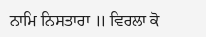ਨਾਮਿ ਨਿਸਤਾਰਾ ॥ ਵਿਰਲਾ ਕੋ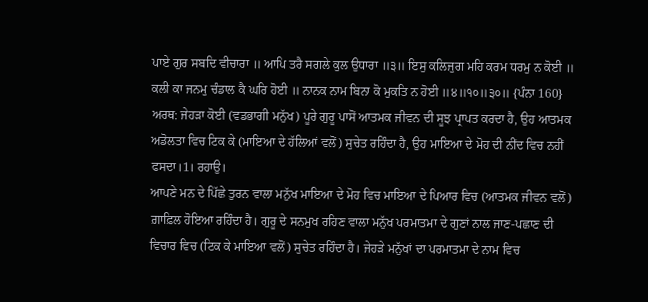ਪਾਏ ਗੁਰ ਸਬਦਿ ਵੀਚਾਰਾ ॥ ਆਪਿ ਤਰੈ ਸਗਲੇ ਕੁਲ ਉਧਾਰਾ ॥੩॥ ਇਸੁ ਕਲਿਜੁਗ ਮਹਿ ਕਰਮ ਧਰਮੁ ਨ ਕੋਈ ॥ ਕਲੀ ਕਾ ਜਨਮੁ ਚੰਡਾਲ ਕੈ ਘਰਿ ਹੋਈ ॥ ਨਾਨਕ ਨਾਮ ਬਿਨਾ ਕੋ ਮੁਕਤਿ ਨ ਹੋਈ ॥੪॥੧੦॥੩੦॥ {ਪੰਨਾ 160}
ਅਰਥ: ਜੇਹੜਾ ਕੋਈ (ਵਡਭਾਗੀ ਮਨੁੱਖ) ਪੂਰੇ ਗੁਰੂ ਪਾਸੋਂ ਆਤਮਕ ਜੀਵਨ ਦੀ ਸੂਝ ਪ੍ਰਾਪਤ ਕਰਦਾ ਹੈ, ਉਹ ਆਤਮਕ ਅਡੋਲਤਾ ਵਿਚ ਟਿਕ ਕੇ (ਮਾਇਆ ਦੇ ਹੱਲਿਆਂ ਵਲੋਂ) ਸੁਚੇਤ ਰਹਿੰਦਾ ਹੈ, ਉਹ ਮਾਇਆ ਦੇ ਮੋਹ ਦੀ ਨੀਂਦ ਵਿਚ ਨਹੀਂ ਫਸਦਾ।1। ਰਹਾਉ।
ਆਪਣੇ ਮਨ ਦੇ ਪਿੱਛੇ ਤੁਰਨ ਵਾਲਾ ਮਨੁੱਖ ਮਾਇਆ ਦੇ ਮੋਹ ਵਿਚ ਮਾਇਆ ਦੇ ਪਿਆਰ ਵਿਚ (ਆਤਮਕ ਜੀਵਨ ਵਲੋਂ) ਗ਼ਾਫ਼ਿਲ ਹੋਇਆ ਰਹਿੰਦਾ ਹੈ। ਗੁਰੂ ਦੇ ਸਨਮੁਖ ਰਹਿਣ ਵਾਲਾ ਮਨੁੱਖ ਪਰਮਾਤਮਾ ਦੇ ਗੁਣਾਂ ਨਾਲ ਜਾਣ-ਪਛਾਣ ਦੀ ਵਿਚਾਰ ਵਿਚ (ਟਿਕ ਕੇ ਮਾਇਆ ਵਲੋਂ) ਸੁਚੇਤ ਰਹਿੰਦਾ ਹੈ। ਜੇਹੜੇ ਮਨੁੱਖਾਂ ਦਾ ਪਰਮਾਤਮਾ ਦੇ ਨਾਮ ਵਿਚ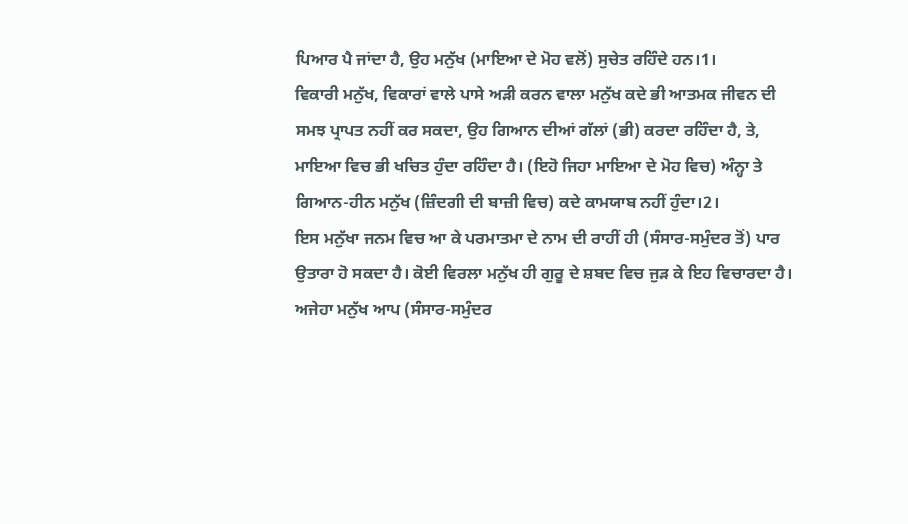ਪਿਆਰ ਪੈ ਜਾਂਦਾ ਹੈ, ਉਹ ਮਨੁੱਖ (ਮਾਇਆ ਦੇ ਮੋਹ ਵਲੋਂ) ਸੁਚੇਤ ਰਹਿੰਦੇ ਹਨ।1।
ਵਿਕਾਰੀ ਮਨੁੱਖ, ਵਿਕਾਰਾਂ ਵਾਲੇ ਪਾਸੇ ਅੜੀ ਕਰਨ ਵਾਲਾ ਮਨੁੱਖ ਕਦੇ ਭੀ ਆਤਮਕ ਜੀਵਨ ਦੀ ਸਮਝ ਪ੍ਰਾਪਤ ਨਹੀਂ ਕਰ ਸਕਦਾ, ਉਹ ਗਿਆਨ ਦੀਆਂ ਗੱਲਾਂ (ਭੀ) ਕਰਦਾ ਰਹਿੰਦਾ ਹੈ, ਤੇ, ਮਾਇਆ ਵਿਚ ਭੀ ਖਚਿਤ ਹੁੰਦਾ ਰਹਿੰਦਾ ਹੈ। (ਇਹੋ ਜਿਹਾ ਮਾਇਆ ਦੇ ਮੋਹ ਵਿਚ) ਅੰਨ੍ਹਾ ਤੇ ਗਿਆਨ-ਹੀਨ ਮਨੁੱਖ (ਜ਼ਿੰਦਗੀ ਦੀ ਬਾਜ਼ੀ ਵਿਚ) ਕਦੇ ਕਾਮਯਾਬ ਨਹੀਂ ਹੁੰਦਾ।2।
ਇਸ ਮਨੁੱਖਾ ਜਨਮ ਵਿਚ ਆ ਕੇ ਪਰਮਾਤਮਾ ਦੇ ਨਾਮ ਦੀ ਰਾਹੀਂ ਹੀ (ਸੰਸਾਰ-ਸਮੁੰਦਰ ਤੋਂ) ਪਾਰ ਉਤਾਰਾ ਹੋ ਸਕਦਾ ਹੈ। ਕੋਈ ਵਿਰਲਾ ਮਨੁੱਖ ਹੀ ਗੁਰੂ ਦੇ ਸ਼ਬਦ ਵਿਚ ਜੁੜ ਕੇ ਇਹ ਵਿਚਾਰਦਾ ਹੈ। ਅਜੇਹਾ ਮਨੁੱਖ ਆਪ (ਸੰਸਾਰ-ਸਮੁੰਦਰ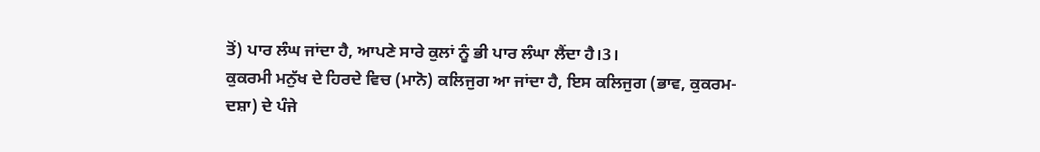ਤੋਂ) ਪਾਰ ਲੰਘ ਜਾਂਦਾ ਹੈ, ਆਪਣੇ ਸਾਰੇ ਕੁਲਾਂ ਨੂੰ ਭੀ ਪਾਰ ਲੰਘਾ ਲੈਂਦਾ ਹੈ।3।
ਕੁਕਰਮੀ ਮਨੁੱਖ ਦੇ ਹਿਰਦੇ ਵਿਚ (ਮਾਨੋ) ਕਲਿਜੁਗ ਆ ਜਾਂਦਾ ਹੈ, ਇਸ ਕਲਿਜੁਗ (ਭਾਵ, ਕੁਕਰਮ-ਦਸ਼ਾ) ਦੇ ਪੰਜੇ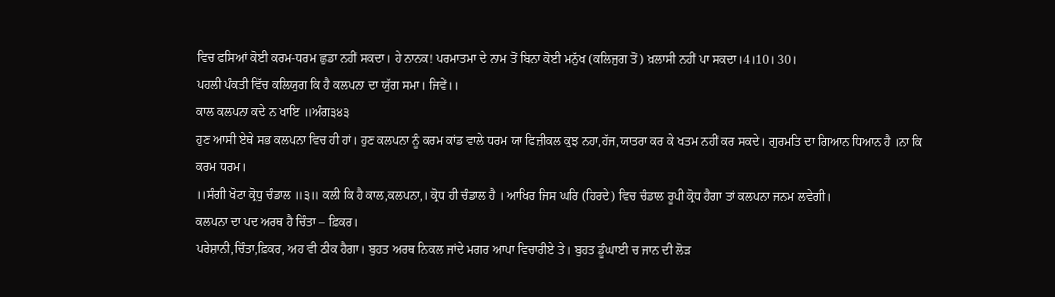ਵਿਚ ਫਸਿਆਂ ਕੋਈ ਕਰਮ-ਧਰਮ ਛੁਡਾ ਨਹੀਂ ਸਕਦਾ। ਹੇ ਨਾਨਕ! ਪਰਮਾਤਮਾ ਦੇ ਨਾਮ ਤੋਂ ਬਿਨਾ ਕੋਈ ਮਨੁੱਖ (ਕਲਿਜੁਗ ਤੋਂ) ਖ਼ਲਾਸੀ ਨਹੀਂ ਪਾ ਸਕਦਾ।4।10। 30।
ਪਹਲੀ ਪੰਕਤੀ ਵਿੱਚ ਕਲਿਯੁਗ ਕਿ ਹੈ ਕਲਪਨਾ ਦਾ ਯੁੱਗ ਸਮਾ। ਜਿਵੇਂ।।
ਕਾਲ ਕਲਪਨਾ ਕਦੇ ਨ ਖਾਇ ॥ਅੰਗ੩੪੩
ਹੁਣ ਆਸੀ ਏਥੇ ਸਭ ਕਲਪਨਾ ਵਿਚ ਹੀ ਹਾਂ। ਹੁਣ ਕਲਪਨਾ ਨੂੰ ਕਰਮ ਕਾਂਡ ਵਾਲੇ ਧਰਮ ਯਾ ਫਿਜ਼ੀਕਲ ਕੁਝ ਨਹਾ,ਹੱਜ,ਯਾਤਰਾ ਕਰ ਕੇ ਖਤਮ ਨਹੀਂ ਕਰ ਸਕਦੇ। ਗੁਰਮਤਿ ਦਾ ਗਿਆਨ ਧਿਆਨ ਹੈ ।ਨਾ ਕਿ ਕਰਮ ਧਰਮ।
।।ਸੰਗੀ ਖੋਟਾ ਕ੍ਰੋਧੁ ਚੰਡਾਲ ॥੩॥ ਕਲੀ ਕਿ ਹੈ ਕਾਲ,ਕਲਪਨਾ,। ਕ੍ਰੋਧ ਹੀ ਚੰਡਾਲ ਹੈ । ਆਖਿਰ ਜਿਸ ਘਰਿ (ਹਿਰਦੇ) ਵਿਚ ਚੰਡਾਲ ਰੂਪੀ ਕ੍ਰੋਧ ਹੈਗਾ ਤਾਂ ਕਲਪਨਾ ਜਨਮ ਲਵੇਗੀ।
ਕਲਪਨਾ ਦਾ ਪਦ ਅਰਥ ਹੈ ਚਿੰਤਾ – ਫ਼ਿਕਰ।
ਪਰੇਸ਼ਾਨੀ,ਚਿੰਤਾ,ਫ਼ਿਕਰ, ਅਹ ਵੀ ਠੀਕ ਹੈਗਾ। ਬੁਹਤ ਅਰਥ ਨਿਕਲ ਜਾਂਦੇ ਮਗਰ ਆਪਾ ਵਿਚਾਰੀਏ ਤੇ। ਬੁਹਤ ਡੂੰਘਾਈ ਚ ਜਾਨ ਦੀ ਲੋੜ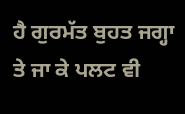ਹੈ ਗੁਰਮੱਤ ਬੁਹਤ ਜਗ੍ਹਾ ਤੇ ਜਾ ਕੇ ਪਲਟ ਵੀ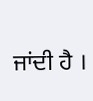ਜਾਂਦੀ ਹੈ ।